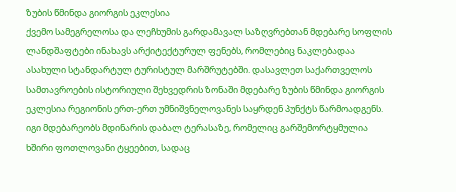ზუბის წმინდა გიორგის ეკლესია
ქვემო სამეგრელოსა და ლეჩხუმის გარდამავალ საზღვრებთან მდებარე სოფლის ლანდშაფტები ინახავს არქიტექტურულ ფენებს, რომლებიც ნაკლებადაა ასახული სტანდარტულ ტურისტულ მარშრუტებში. დასავლეთ საქართველოს სამთავროების ისტორიული შეხვედრის ზონაში მდებარე ზუბის წმინდა გიორგის ეკლესია რეგიონის ერთ-ერთ უმნიშვნელოვანეს საყრდენ პუნქტს წარმოადგენს. იგი მდებარეობს მდინარის დაბალ ტერასაზე, რომელიც გარშემორტყმულია ხშირი ფოთლოვანი ტყეებით, სადაც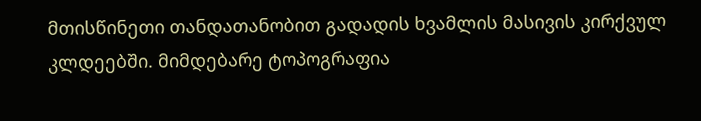მთისწინეთი თანდათანობით გადადის ხვამლის მასივის კირქვულ კლდეებში. მიმდებარე ტოპოგრაფია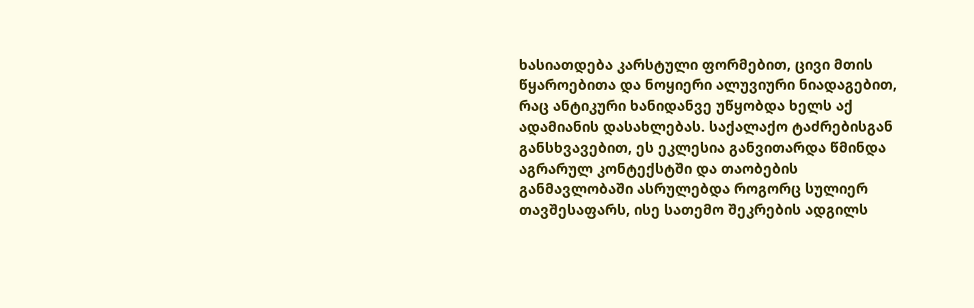ხასიათდება კარსტული ფორმებით, ცივი მთის წყაროებითა და ნოყიერი ალუვიური ნიადაგებით, რაც ანტიკური ხანიდანვე უწყობდა ხელს აქ ადამიანის დასახლებას. საქალაქო ტაძრებისგან განსხვავებით, ეს ეკლესია განვითარდა წმინდა აგრარულ კონტექსტში და თაობების განმავლობაში ასრულებდა როგორც სულიერ თავშესაფარს, ისე სათემო შეკრების ადგილს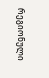რეგიონული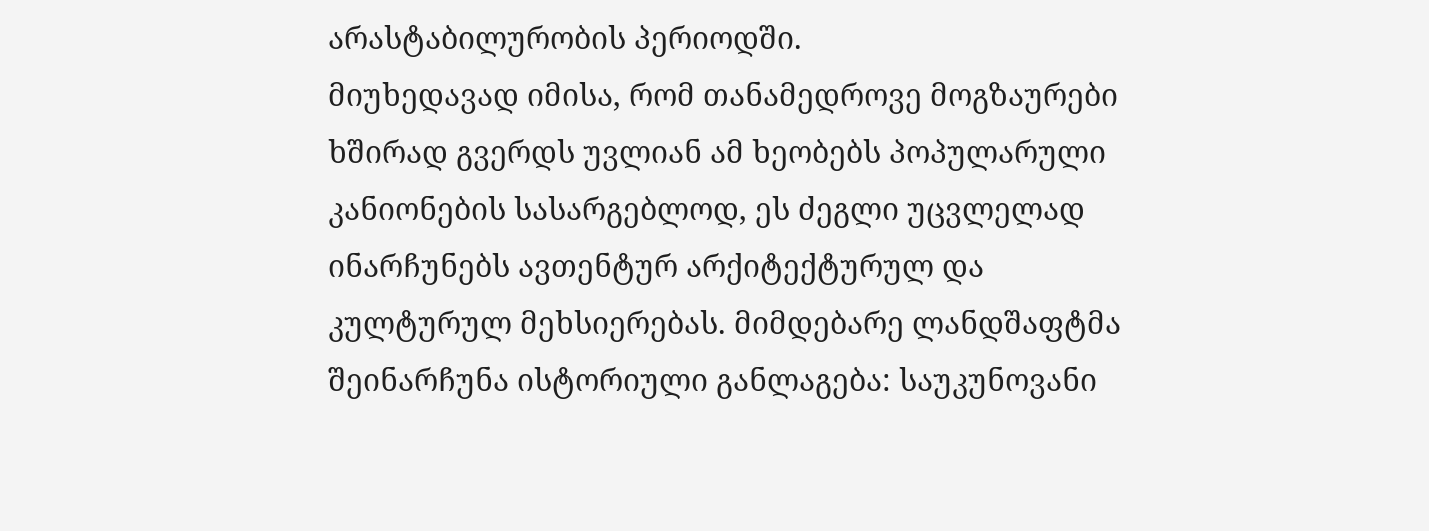არასტაბილურობის პერიოდში.
მიუხედავად იმისა, რომ თანამედროვე მოგზაურები ხშირად გვერდს უვლიან ამ ხეობებს პოპულარული კანიონების სასარგებლოდ, ეს ძეგლი უცვლელად ინარჩუნებს ავთენტურ არქიტექტურულ და კულტურულ მეხსიერებას. მიმდებარე ლანდშაფტმა შეინარჩუნა ისტორიული განლაგება: საუკუნოვანი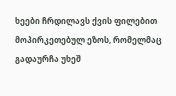ხეები ჩრდილავს ქვის ფილებით მოპირკეთებულ ეზოს, რომელმაც გადაურჩა უხეშ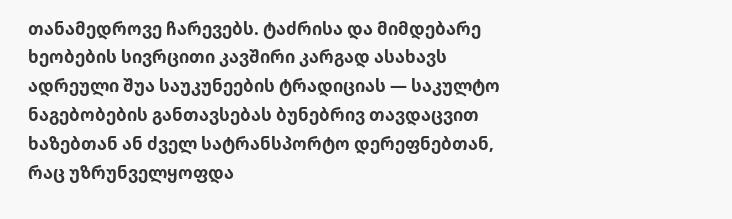თანამედროვე ჩარევებს. ტაძრისა და მიმდებარე ხეობების სივრცითი კავშირი კარგად ასახავს ადრეული შუა საუკუნეების ტრადიციას — საკულტო ნაგებობების განთავსებას ბუნებრივ თავდაცვით ხაზებთან ან ძველ სატრანსპორტო დერეფნებთან, რაც უზრუნველყოფდა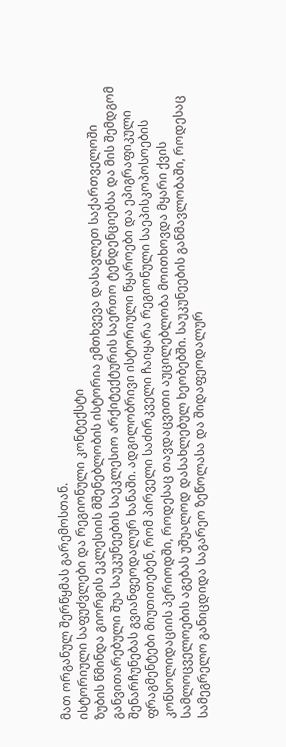მათ ორგანულ შერწყმას გარემოსთან.
ისტორიული საფუძვლები და რეგიონული კონტექსტი
ზუბის წმინდა გიორგის ეკლესიის მშენებლობის ისტორია ემთხვევა დასავლეთ საქართველოში განვითარებული შუა საუკუნეების საეკლესიო არქიტექტურის საერთო ტენდენციებსა და მის შემდგომ შენარჩუნებას გვიანფეოდალურ ხანაში. ადგილობრივი ისტორიული წყაროები და ეპიგრაფიკული ფრაგმენტები მიუთითებენ, რომ პირველი საძირკველი ჩაიყარა რეგიონული საეპისკოპოსოების კონსოლიდაციის პერიოდში, როდესაც თავდაცვითი აუცილებლობა მოითხოვდა მყარი ქვის სამლოცველოების აგებას უშუალოდ დასახლებულ ხეობებში. საუკუნეების განმავლობაში, როდესაც სამეგრელო განიცდიდა საგარეო ზეწოლასა და შიდაფეოდალურ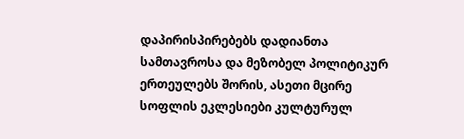დაპირისპირებებს დადიანთა სამთავროსა და მეზობელ პოლიტიკურ ერთეულებს შორის, ასეთი მცირე სოფლის ეკლესიები კულტურულ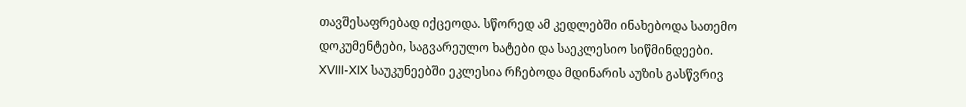თავშესაფრებად იქცეოდა. სწორედ ამ კედლებში ინახებოდა სათემო დოკუმენტები, საგვარეულო ხატები და საეკლესიო სიწმინდეები.
XVIII-XIX საუკუნეებში ეკლესია რჩებოდა მდინარის აუზის გასწვრივ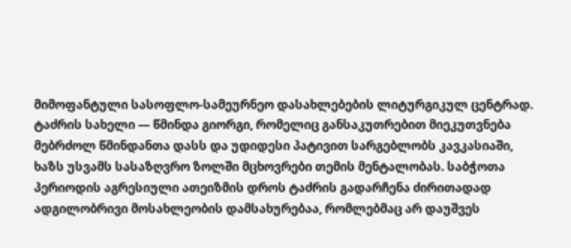მიმოფანტული სასოფლო-სამეურნეო დასახლებების ლიტურგიკულ ცენტრად. ტაძრის სახელი — წმინდა გიორგი, რომელიც განსაკუთრებით მიეკუთვნება მებრძოლ წმინდანთა დასს და უდიდესი პატივით სარგებლობს კავკასიაში, ხაზს უსვამს სასაზღვრო ზოლში მცხოვრები თემის მენტალობას. საბჭოთა პერიოდის აგრესიული ათეიზმის დროს ტაძრის გადარჩენა ძირითადად ადგილობრივი მოსახლეობის დამსახურებაა, რომლებმაც არ დაუშვეს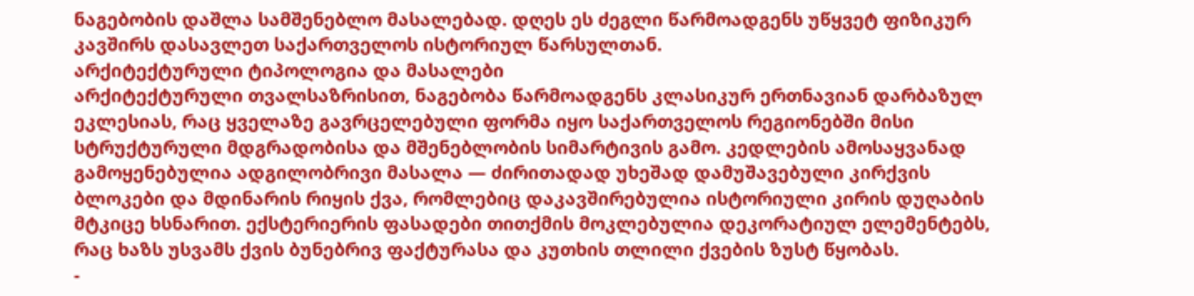ნაგებობის დაშლა სამშენებლო მასალებად. დღეს ეს ძეგლი წარმოადგენს უწყვეტ ფიზიკურ კავშირს დასავლეთ საქართველოს ისტორიულ წარსულთან.
არქიტექტურული ტიპოლოგია და მასალები
არქიტექტურული თვალსაზრისით, ნაგებობა წარმოადგენს კლასიკურ ერთნავიან დარბაზულ ეკლესიას, რაც ყველაზე გავრცელებული ფორმა იყო საქართველოს რეგიონებში მისი სტრუქტურული მდგრადობისა და მშენებლობის სიმარტივის გამო. კედლების ამოსაყვანად გამოყენებულია ადგილობრივი მასალა — ძირითადად უხეშად დამუშავებული კირქვის ბლოკები და მდინარის რიყის ქვა, რომლებიც დაკავშირებულია ისტორიული კირის დუღაბის მტკიცე ხსნარით. ექსტერიერის ფასადები თითქმის მოკლებულია დეკორატიულ ელემენტებს, რაც ხაზს უსვამს ქვის ბუნებრივ ფაქტურასა და კუთხის თლილი ქვების ზუსტ წყობას.
-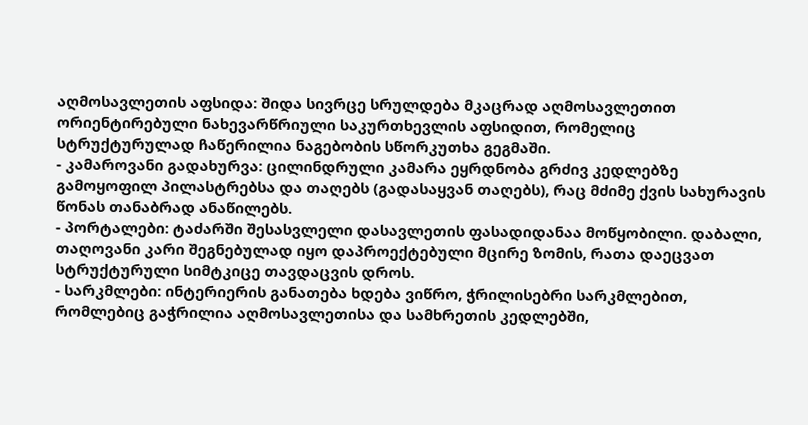აღმოსავლეთის აფსიდა: შიდა სივრცე სრულდება მკაცრად აღმოსავლეთით ორიენტირებული ნახევარწრიული საკურთხევლის აფსიდით, რომელიც სტრუქტურულად ჩაწერილია ნაგებობის სწორკუთხა გეგმაში.
- კამაროვანი გადახურვა: ცილინდრული კამარა ეყრდნობა გრძივ კედლებზე გამოყოფილ პილასტრებსა და თაღებს (გადასაყვან თაღებს), რაც მძიმე ქვის სახურავის წონას თანაბრად ანაწილებს.
- პორტალები: ტაძარში შესასვლელი დასავლეთის ფასადიდანაა მოწყობილი. დაბალი, თაღოვანი კარი შეგნებულად იყო დაპროექტებული მცირე ზომის, რათა დაეცვათ სტრუქტურული სიმტკიცე თავდაცვის დროს.
- სარკმლები: ინტერიერის განათება ხდება ვიწრო, ჭრილისებრი სარკმლებით, რომლებიც გაჭრილია აღმოსავლეთისა და სამხრეთის კედლებში,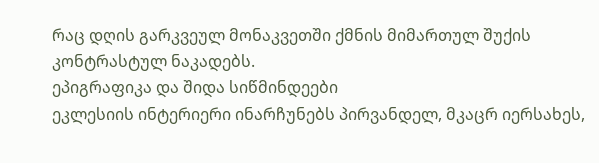რაც დღის გარკვეულ მონაკვეთში ქმნის მიმართულ შუქის კონტრასტულ ნაკადებს.
ეპიგრაფიკა და შიდა სიწმინდეები
ეკლესიის ინტერიერი ინარჩუნებს პირვანდელ, მკაცრ იერსახეს,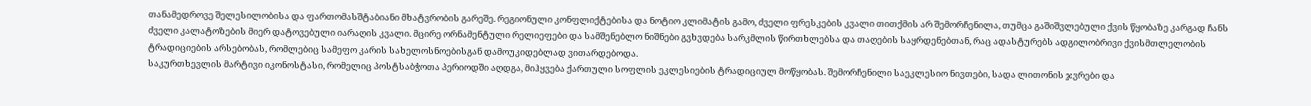თანამედროვე შელესილობისა და ფართომასშტაბიანი მხატვრობის გარეშე. რეგიონული კონფლიქტებისა და ნოტიო კლიმატის გამო, ძველი ფრესკების კვალი თითქმის არ შემორჩენილა, თუმცა გაშიშვლებული ქვის წყობაზე კარგად ჩანს ძველი კალატოზების მიერ დატოვებული იარაღის კვალი. მცირე ორნამენტული რელიეფები და სამშენებლო ნიშნები გვხვდება სარკმლის წირთხლებსა და თაღების საყრდენებთან, რაც ადასტურებს ადგილობრივი ქვისმთლელობის ტრადიციების არსებობას, რომლებიც სამეფო კარის სახელოსნოებისგან დამოუკიდებლად ვითარდებოდა.
საკურთხევლის მარტივი იკონოსტასი, რომელიც პოსტსაბჭოთა პერიოდში აღდგა, მიჰყვება ქართული სოფლის ეკლესიების ტრადიციულ მოწყობას. შემორჩენილი საეკლესიო ნივთები, სადა ლითონის ჯვრები და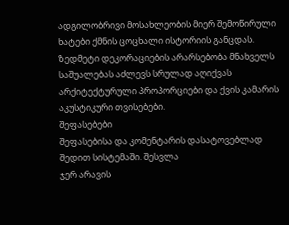ადგილობრივი მოსახლეობის მიერ შემოწირული ხატები ქმნის ცოცხალი ისტორიის განცდას. ზედმეტი დეკორაციების არარსებობა მნახველს საშუალებას აძლევს სრულად აღიქვას არქიტექტურული პროპორციები და ქვის კამარის აკუსტიკური თვისებები.
შეფასებები
შეფასებისა და კომენტარის დასატოვებლად შედით სისტემაში. შესვლა
ჯერ არავის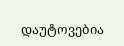დაუტოვებია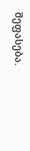შეფასება.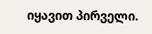იყავით პირველი.